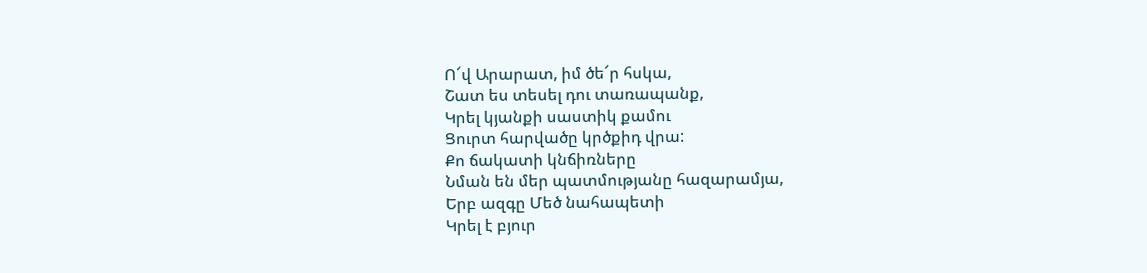Ո՜վ Արարատ, իմ ծե՜ր հսկա,
Շատ ես տեսել դու տառապանք,
Կրել կյանքի սաստիկ քամու
Ցուրտ հարվածը կրծքիդ վրա:
Քո ճակատի կնճիռները
Նման են մեր պատմությանը հազարամյա,
Երբ ազգը Մեծ նահապետի
Կրել է բյուր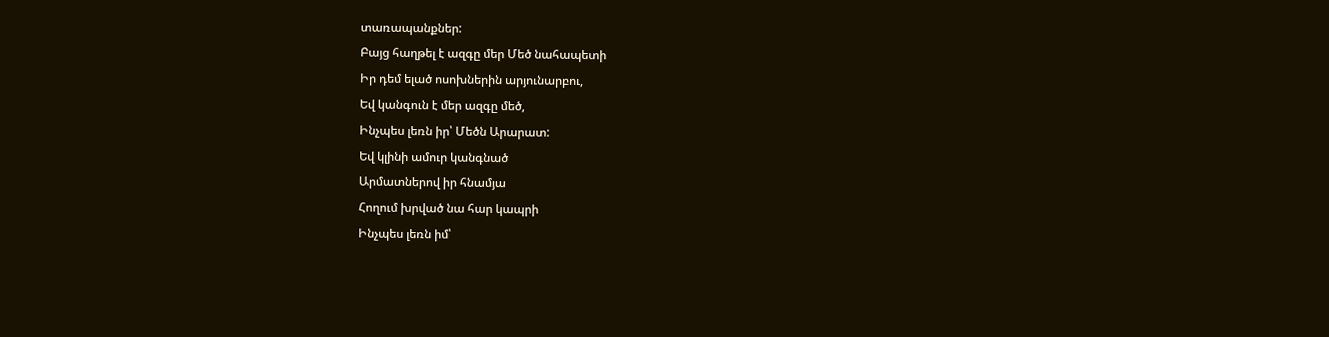տառապանքներ:
Բայց հաղթել է ազգը մեր Մեծ նահապետի
Իր դեմ ելած ոսոխներին արյունարբու,
Եվ կանգուն է մեր ազգը մեծ,
Ինչպես լեռն իր՝ Մեծն Արարատ:
Եվ կլինի ամուր կանգնած
Արմատներով իր հնամյա
Հողում խրված նա հար կապրի
Ինչպես լեռն իմ՝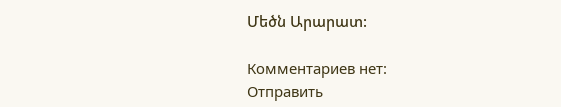Մեծն Արարատ:

Комментариев нет:
Отправить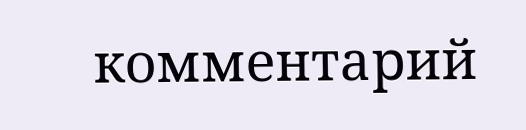комментарий